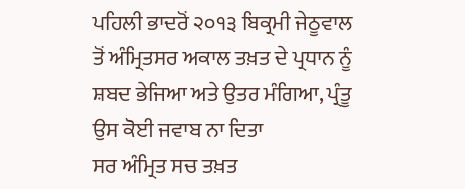ਪਹਿਲੀ ਭਾਦਰੋਂ ੨੦੧੩ ਬਿਕ੍ਰਮੀ ਜੇਠੂਵਾਲ ਤੋਂ ਅੰਮ੍ਰਿਤਸਰ ਅਕਾਲ ਤਖ਼ਤ ਦੇ ਪ੍ਰਧਾਨ ਨੂੰ ਸ਼ਬਦ ਭੇਜਿਆ ਅਤੇ ਉਤਰ ਮੰਗਿਆ, ਪ੍ਰੰਤੂ ਉਸ ਕੋਈ ਜਵਾਬ ਨਾ ਦਿਤਾ
ਸਰ ਅੰਮ੍ਰਿਤ ਸਚ ਤਖ਼ਤ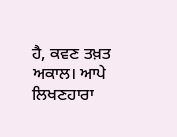ਹੈ, ਕਵਣ ਤਖ਼ਤ ਅਕਾਲ। ਆਪੇ ਲਿਖਣਹਾਰਾ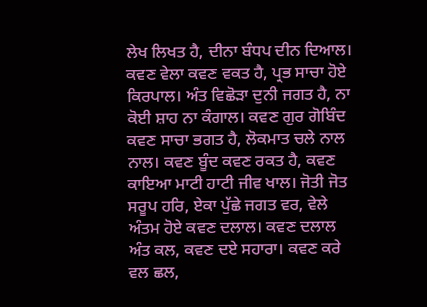ਲੇਖ ਲਿਖਤ ਹੈ, ਦੀਨਾ ਬੰਧਪ ਦੀਨ ਦਿਆਲ। ਕਵਣ ਵੇਲਾ ਕਵਣ ਵਕਤ ਹੈ, ਪ੍ਰਭ ਸਾਚਾ ਹੋਏ ਕਿਰਪਾਲ। ਅੰਤ ਵਿਛੋੜਾ ਦੁਨੀ ਜਗਤ ਹੈ, ਨਾ ਕੋਈ ਸ਼ਾਹ ਨਾ ਕੰਗਾਲ। ਕਵਣ ਗੁਰ ਗੋਬਿੰਦ ਕਵਣ ਸਾਚਾ ਭਗਤ ਹੈ, ਲੋਕਮਾਤ ਚਲੇ ਨਾਲ ਨਾਲ। ਕਵਣ ਬੂੰਦ ਕਵਣ ਰਕਤ ਹੈ, ਕਵਣ ਕਾਇਆ ਮਾਟੀ ਹਾਟੀ ਜੀਵ ਖਾਲ। ਜੋਤੀ ਜੋਤ ਸਰੂਪ ਹਰਿ, ਏਕਾ ਪੁੱਛੇ ਜਗਤ ਵਰ, ਵੇਲੇ ਅੰਤਮ ਹੋਏ ਕਵਣ ਦਲਾਲ। ਕਵਣ ਦਲਾਲ ਅੰਤ ਕਲ, ਕਵਣ ਦਏ ਸਹਾਰਾ। ਕਵਣ ਕਰੇ ਵਲ ਛਲ,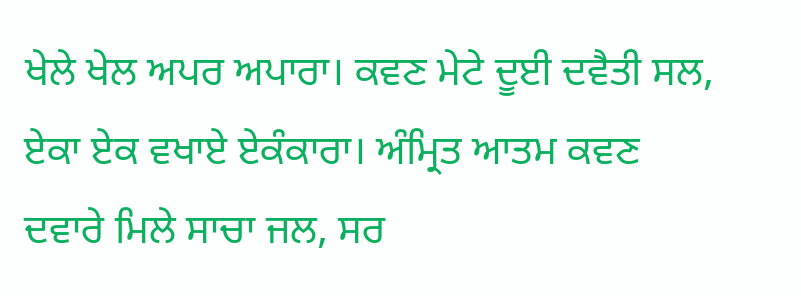ਖੇਲੇ ਖੇਲ ਅਪਰ ਅਪਾਰਾ। ਕਵਣ ਮੇਟੇ ਦੂਈ ਦਵੈਤੀ ਸਲ, ਏਕਾ ਏਕ ਵਖਾਏ ਏਕੰਕਾਰਾ। ਅੰਮ੍ਰਿਤ ਆਤਮ ਕਵਣ ਦਵਾਰੇ ਮਿਲੇ ਸਾਚਾ ਜਲ, ਸਰ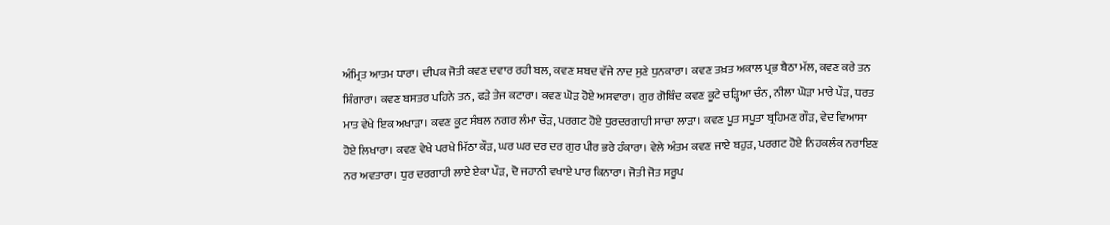ਅੰਮ੍ਰਿਤ ਆਤਮ ਧਾਰਾ। ਦੀਪਕ ਜੋਤੀ ਕਵਣ ਦਵਾਰ ਰਹੀ ਬਲ, ਕਵਣ ਸ਼ਬਦ ਵੱਜੇ ਨਾਦ ਸੁਣੇ ਧੁਨਕਾਰਾ। ਕਵਣ ਤਖ਼ਤ ਅਕਾਲ ਪ੍ਰਭ ਬੈਠਾ ਮੱਲ, ਕਵਣ ਕਰੇ ਤਨ ਸ਼ਿੰਗਾਰਾ। ਕਵਣ ਬਸਤਰ ਪਹਿਨੇ ਤਨ, ਫੜੇ ਤੇਜ ਕਟਾਰਾ। ਕਵਣ ਘੋੜ ਹੋਏ ਅਸਵਾਰਾ। ਗੁਰ ਗੋਬਿੰਦ ਕਵਣ ਕੂਟੇ ਚੜ੍ਹਿਆ ਚੰਨ, ਨੀਲਾ ਘੋੜਾ ਮਾਰੇ ਪੌੜ, ਧਰਤ ਮਾਤ ਵੇਖੇ ਇਕ ਅਖਾੜਾ। ਕਵਣ ਕੂਟ ਸੰਬਲ ਨਗਰ ਲੰਮਾ ਚੌੜ, ਪਰਗਟ ਹੋਏ ਧੁਰਦਰਗਾਹੀ ਸਾਚਾ ਲਾੜਾ। ਕਵਣ ਪੂਤ ਸਪੂਤਾ ਬ੍ਰਹਿਮਣ ਗੌੜ, ਵੇਦ ਵਿਆਸਾ ਹੋਏ ਲਿਖਾਰਾ। ਕਵਣ ਵੇਖੇ ਪਰਖੇ ਮਿੱਠਾ ਕੌੜ, ਘਰ ਘਰ ਦਰ ਦਰ ਗੁਰ ਪੀਰ ਭਰੇ ਹੰਕਾਰਾ। ਵੇਲੇ ਅੰਤਮ ਕਵਣ ਜਾਏ ਬਹੁੜ, ਪਰਗਟ ਹੋਏ ਨਿਹਕਲੰਕ ਨਰਾਇਣ ਨਰ ਅਵਤਾਰਾ। ਧੁਰ ਦਰਗਾਹੀ ਲਾਏ ਏਕਾ ਪੌੜ, ਦੋ ਜਹਾਨੀ ਵਖਾਏ ਪਾਰ ਕਿਨਾਰਾ। ਜੋਤੀ ਜੋਤ ਸਰੂਪ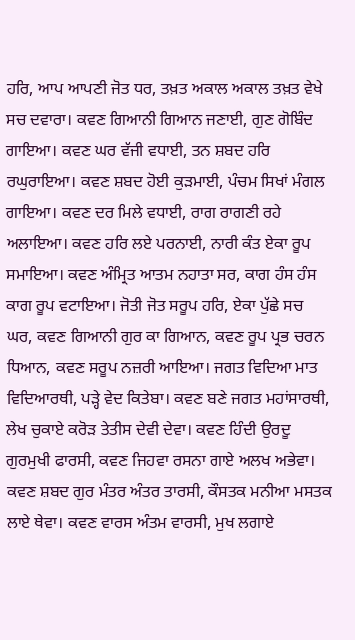ਹਰਿ, ਆਪ ਆਪਣੀ ਜੋਤ ਧਰ, ਤਖ਼ਤ ਅਕਾਲ ਅਕਾਲ ਤਖ਼ਤ ਵੇਖੇ ਸਚ ਦਵਾਰਾ। ਕਵਣ ਗਿਆਨੀ ਗਿਆਨ ਜਣਾਈ, ਗੁਣ ਗੋਬਿੰਦ ਗਾਇਆ। ਕਵਣ ਘਰ ਵੱਜੀ ਵਧਾਈ, ਤਨ ਸ਼ਬਦ ਹਰਿ ਰਘੁਰਾਇਆ। ਕਵਣ ਸ਼ਬਦ ਹੋਈ ਕੁੜਮਾਈ, ਪੰਚਮ ਸਿਖਾਂ ਮੰਗਲ ਗਾਇਆ। ਕਵਣ ਦਰ ਮਿਲੇ ਵਧਾਈ, ਰਾਗ ਰਾਗਣੀ ਰਹੇ ਅਲਾਇਆ। ਕਵਣ ਹਰਿ ਲਏ ਪਰਨਾਈ, ਨਾਰੀ ਕੰਤ ਏਕਾ ਰੂਪ ਸਮਾਇਆ। ਕਵਣ ਅੰਮ੍ਰਿਤ ਆਤਮ ਨਹਾਤਾ ਸਰ, ਕਾਗ ਹੰਸ ਹੰਸ ਕਾਗ ਰੂਪ ਵਟਾਇਆ। ਜੋਤੀ ਜੋਤ ਸਰੂਪ ਹਰਿ, ਏਕਾ ਪੁੱਛੇ ਸਚ ਘਰ, ਕਵਣ ਗਿਆਨੀ ਗੁਰ ਕਾ ਗਿਆਨ, ਕਵਣ ਰੂਪ ਪ੍ਰਭ ਚਰਨ ਧਿਆਨ, ਕਵਣ ਸਰੂਪ ਨਜ਼ਰੀ ਆਇਆ। ਜਗਤ ਵਿਦਿਆ ਮਾਤ ਵਿਦਿਆਰਥੀ, ਪੜ੍ਹੇ ਵੇਦ ਕਿਤੇਬਾ। ਕਵਣ ਬਣੇ ਜਗਤ ਮਹਾਂਸਾਰਥੀ, ਲੇਖ ਚੁਕਾਏ ਕਰੋੜ ਤੇਤੀਸ ਦੇਵੀ ਦੇਵਾ। ਕਵਣ ਹਿੰਦੀ ਉਰਦੂ ਗੁਰਮੁਖੀ ਫਾਰਸੀ, ਕਵਣ ਜਿਹਵਾ ਰਸਨਾ ਗਾਏ ਅਲਖ ਅਭੇਵਾ। ਕਵਣ ਸ਼ਬਦ ਗੁਰ ਮੰਤਰ ਅੰਤਰ ਤਾਰਸੀ, ਕੌਸਤਕ ਮਨੀਆ ਮਸਤਕ ਲਾਏ ਥੇਵਾ। ਕਵਣ ਵਾਰਸ ਅੰਤਮ ਵਾਰਸੀ, ਮੁਖ ਲਗਾਏ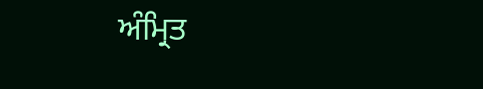ਅੰਮ੍ਰਿਤ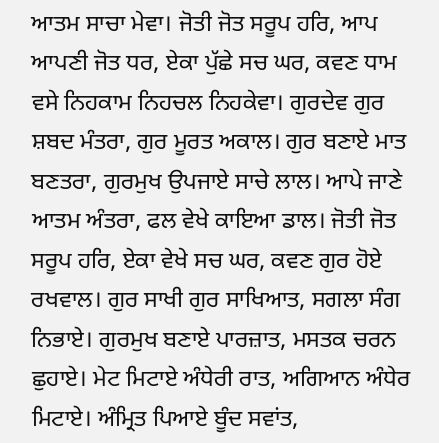ਆਤਮ ਸਾਚਾ ਮੇਵਾ। ਜੋਤੀ ਜੋਤ ਸਰੂਪ ਹਰਿ, ਆਪ ਆਪਣੀ ਜੋਤ ਧਰ, ਏਕਾ ਪੁੱਛੇ ਸਚ ਘਰ, ਕਵਣ ਧਾਮ ਵਸੇ ਨਿਹਕਾਮ ਨਿਹਚਲ ਨਿਹਕੇਵਾ। ਗੁਰਦੇਵ ਗੁਰ ਸ਼ਬਦ ਮੰਤਰਾ, ਗੁਰ ਮੂਰਤ ਅਕਾਲ। ਗੁਰ ਬਣਾਏ ਮਾਤ ਬਣਤਰਾ, ਗੁਰਮੁਖ ਉਪਜਾਏ ਸਾਚੇ ਲਾਲ। ਆਪੇ ਜਾਣੇ ਆਤਮ ਅੰਤਰਾ, ਫਲ ਵੇਖੇ ਕਾਇਆ ਡਾਲ। ਜੋਤੀ ਜੋਤ ਸਰੂਪ ਹਰਿ, ਏਕਾ ਵੇਖੇ ਸਚ ਘਰ, ਕਵਣ ਗੁਰ ਹੋਏ ਰਖਵਾਲ। ਗੁਰ ਸਾਖੀ ਗੁਰ ਸਾਖਿਆਤ, ਸਗਲਾ ਸੰਗ ਨਿਭਾਏ। ਗੁਰਮੁਖ ਬਣਾਏ ਪਾਰਜ਼ਾਤ, ਮਸਤਕ ਚਰਨ ਛੁਹਾਏ। ਮੇਟ ਮਿਟਾਏ ਅੰਧੇਰੀ ਰਾਤ, ਅਗਿਆਨ ਅੰਧੇਰ ਮਿਟਾਏ। ਅੰਮ੍ਰਿਤ ਪਿਆਏ ਬੂੰਦ ਸਵਾਂਤ,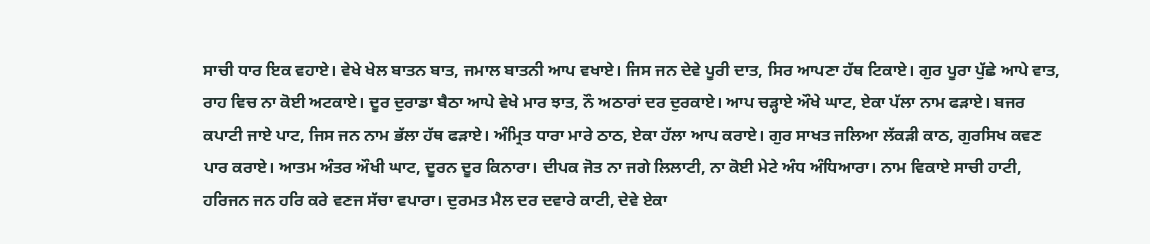ਸਾਚੀ ਧਾਰ ਇਕ ਵਹਾਏ। ਵੇਖੇ ਖੇਲ ਬਾਤਨ ਬਾਤ, ਜਮਾਲ ਬਾਤਨੀ ਆਪ ਵਖਾਏ। ਜਿਸ ਜਨ ਦੇਵੇ ਪੂਰੀ ਦਾਤ, ਸਿਰ ਆਪਣਾ ਹੱਥ ਟਿਕਾਏ। ਗੁਰ ਪੂਰਾ ਪੁੱਛੇ ਆਪੇ ਵਾਤ, ਰਾਹ ਵਿਚ ਨਾ ਕੋਈ ਅਟਕਾਏ। ਦੂਰ ਦੁਰਾਡਾ ਬੈਠਾ ਆਪੇ ਵੇਖੇ ਮਾਰ ਝਾਤ, ਨੌ ਅਠਾਰਾਂ ਦਰ ਦੁਰਕਾਏ। ਆਪ ਚੜ੍ਹਾਏ ਔਖੇ ਘਾਟ, ਏਕਾ ਪੱਲਾ ਨਾਮ ਫੜਾਏ। ਬਜਰ ਕਪਾਟੀ ਜਾਏ ਪਾਟ, ਜਿਸ ਜਨ ਨਾਮ ਭੱਲਾ ਹੱਥ ਫੜਾਏ। ਅੰਮ੍ਰਿਤ ਧਾਰਾ ਮਾਰੇ ਠਾਠ, ਏਕਾ ਹੱਲਾ ਆਪ ਕਰਾਏ। ਗੁਰ ਸਾਖਤ ਜਲਿਆ ਲੱਕੜੀ ਕਾਠ, ਗੁਰਸਿਖ ਕਵਣ ਪਾਰ ਕਰਾਏ। ਆਤਮ ਅੰਤਰ ਔਖੀ ਘਾਟ, ਦੂਰਨ ਦੂਰ ਕਿਨਾਰਾ। ਦੀਪਕ ਜੋਤ ਨਾ ਜਗੇ ਲਿਲਾਟੀ, ਨਾ ਕੋਈ ਮੇਟੇ ਅੰਧ ਅੰਧਿਆਰਾ। ਨਾਮ ਵਿਕਾਏ ਸਾਚੀ ਹਾਟੀ, ਹਰਿਜਨ ਜਨ ਹਰਿ ਕਰੇ ਵਣਜ ਸੱਚਾ ਵਪਾਰਾ। ਦੁਰਮਤ ਮੈਲ ਦਰ ਦਵਾਰੇ ਕਾਟੀ, ਦੇਵੇ ਏਕਾ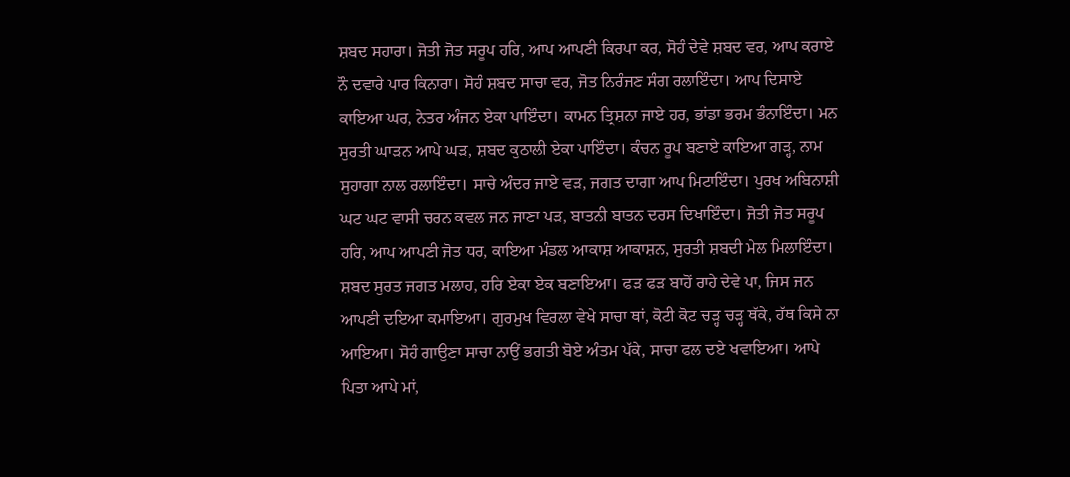ਸ਼ਬਦ ਸਹਾਰਾ। ਜੋਤੀ ਜੋਤ ਸਰੂਪ ਹਰਿ, ਆਪ ਆਪਣੀ ਕਿਰਪਾ ਕਰ, ਸੋਹੰ ਦੇਵੇ ਸ਼ਬਦ ਵਰ, ਆਪ ਕਰਾਏ ਨੌ ਦਵਾਰੇ ਪਾਰ ਕਿਨਾਰਾ। ਸੋਹੰ ਸ਼ਬਦ ਸਾਚਾ ਵਰ, ਜੋਤ ਨਿਰੰਜਣ ਸੰਗ ਰਲਾਇੰਦਾ। ਆਪ ਦਿਸਾਏ ਕਾਇਆ ਘਰ, ਨੇਤਰ ਅੰਜਨ ਏਕਾ ਪਾਇੰਦਾ। ਕਾਮਨ ਤ੍ਰਿਸ਼ਨਾ ਜਾਏ ਹਰ, ਭਾਂਡਾ ਭਰਮ ਭੰਨਾਇੰਦਾ। ਮਨ ਸੁਰਤੀ ਘਾੜਨ ਆਪੇ ਘੜ, ਸ਼ਬਦ ਕੁਠਾਲੀ ਏਕਾ ਪਾਇੰਦਾ। ਕੰਚਨ ਰੂਪ ਬਣਾਏ ਕਾਇਆ ਗੜ੍ਹ, ਨਾਮ ਸੁਹਾਗਾ ਨਾਲ ਰਲਾਇੰਦਾ। ਸਾਚੇ ਅੰਦਰ ਜਾਏ ਵੜ, ਜਗਤ ਦਾਗਾ ਆਪ ਮਿਟਾਇੰਦਾ। ਪੁਰਖ ਅਬਿਨਾਸ਼ੀ ਘਟ ਘਟ ਵਾਸੀ ਚਰਨ ਕਵਲ ਜਨ ਜਾਣਾ ਪੜ, ਬਾਤਨੀ ਬਾਤਨ ਦਰਸ ਦਿਖਾਇੰਦਾ। ਜੋਤੀ ਜੋਤ ਸਰੂਪ ਹਰਿ, ਆਪ ਆਪਣੀ ਜੋਤ ਧਰ, ਕਾਇਆ ਮੰਡਲ ਆਕਾਸ਼ ਆਕਾਸ਼ਨ, ਸੁਰਤੀ ਸ਼ਬਦੀ ਮੇਲ ਮਿਲਾਇੰਦਾ। ਸ਼ਬਦ ਸੁਰਤ ਜਗਤ ਮਲਾਹ, ਹਰਿ ਏਕਾ ਏਕ ਬਣਾਇਆ। ਫੜ ਫੜ ਬਾਹੋਂ ਰਾਹੇ ਦੇਵੇ ਪਾ, ਜਿਸ ਜਨ ਆਪਣੀ ਦਇਆ ਕਮਾਇਆ। ਗੁਰਮੁਖ ਵਿਰਲਾ ਵੇਖੇ ਸਾਚਾ ਥਾਂ, ਕੋਟੀ ਕੋਟ ਚੜ੍ਹ ਚੜ੍ਹ ਥੱਕੇ, ਹੱਥ ਕਿਸੇ ਨਾ ਆਇਆ। ਸੋਹੰ ਗਾਉਣਾ ਸਾਚਾ ਨਾਉਂ ਭਗਤੀ ਬੋਏ ਅੰਤਮ ਪੱਕੇ, ਸਾਚਾ ਫਲ ਦਏ ਖਵਾਇਆ। ਆਪੇ ਪਿਤਾ ਆਪੇ ਮਾਂ,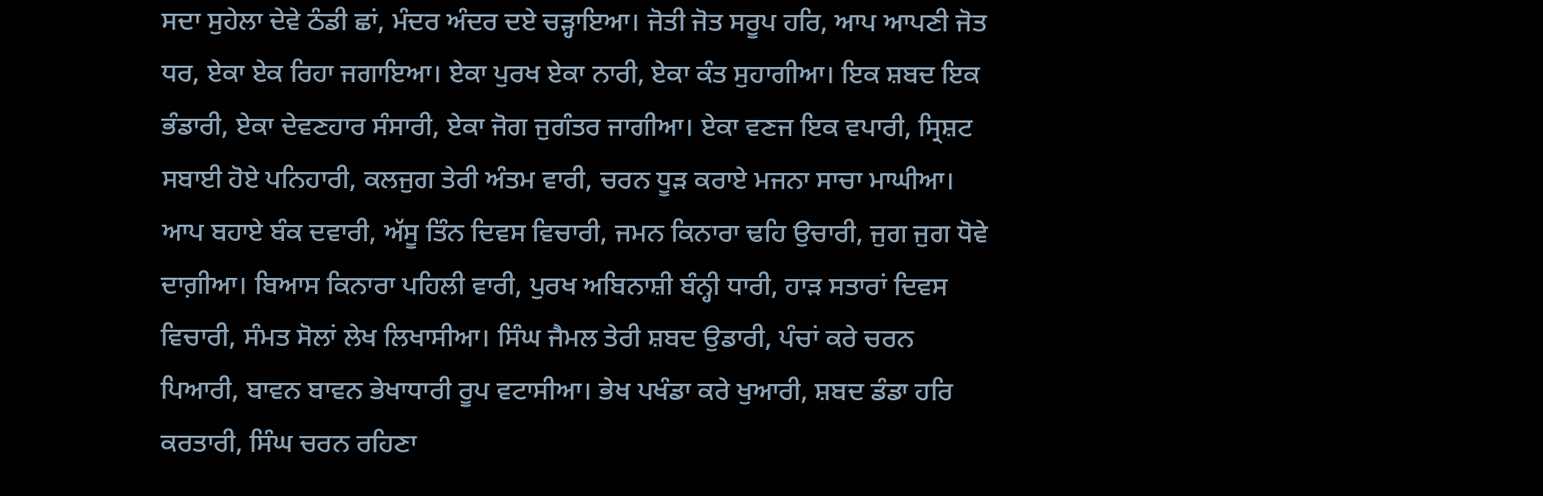ਸਦਾ ਸੁਹੇਲਾ ਦੇਵੇ ਠੰਡੀ ਛਾਂ, ਮੰਦਰ ਅੰਦਰ ਦਏ ਚੜ੍ਹਾਇਆ। ਜੋਤੀ ਜੋਤ ਸਰੂਪ ਹਰਿ, ਆਪ ਆਪਣੀ ਜੋਤ ਧਰ, ਏਕਾ ਏਕ ਰਿਹਾ ਜਗਾਇਆ। ਏਕਾ ਪੁਰਖ ਏਕਾ ਨਾਰੀ, ਏਕਾ ਕੰਤ ਸੁਹਾਗੀਆ। ਇਕ ਸ਼ਬਦ ਇਕ ਭੰਡਾਰੀ, ਏਕਾ ਦੇਵਣਹਾਰ ਸੰਸਾਰੀ, ਏਕਾ ਜੋਗ ਜੁਗੰਤਰ ਜਾਗੀਆ। ਏਕਾ ਵਣਜ ਇਕ ਵਪਾਰੀ, ਸ੍ਰਿਸ਼ਟ ਸਬਾਈ ਹੋਏ ਪਨਿਹਾਰੀ, ਕਲਜੁਗ ਤੇਰੀ ਅੰਤਮ ਵਾਰੀ, ਚਰਨ ਧੂੜ ਕਰਾਏ ਮਜਨਾ ਸਾਚਾ ਮਾਘੀਆ। ਆਪ ਬਹਾਏ ਬੰਕ ਦਵਾਰੀ, ਅੱਸੂ ਤਿੰਨ ਦਿਵਸ ਵਿਚਾਰੀ, ਜਮਨ ਕਿਨਾਰਾ ਢਹਿ ਉਚਾਰੀ, ਜੁਗ ਜੁਗ ਧੋਵੇ ਦਾਗ਼ੀਆ। ਬਿਆਸ ਕਿਨਾਰਾ ਪਹਿਲੀ ਵਾਰੀ, ਪੁਰਖ ਅਬਿਨਾਸ਼ੀ ਬੰਨ੍ਹੀ ਧਾਰੀ, ਹਾੜ ਸਤਾਰਾਂ ਦਿਵਸ ਵਿਚਾਰੀ, ਸੰਮਤ ਸੋਲਾਂ ਲੇਖ ਲਿਖਾਸੀਆ। ਸਿੰਘ ਜੈਮਲ ਤੇਰੀ ਸ਼ਬਦ ਉਡਾਰੀ, ਪੰਚਾਂ ਕਰੇ ਚਰਨ ਪਿਆਰੀ, ਬਾਵਨ ਬਾਵਨ ਭੇਖਾਧਾਰੀ ਰੂਪ ਵਟਾਸੀਆ। ਭੇਖ ਪਖੰਡਾ ਕਰੇ ਖੁਆਰੀ, ਸ਼ਬਦ ਡੰਡਾ ਹਰਿ ਕਰਤਾਰੀ, ਸਿੰਘ ਚਰਨ ਰਹਿਣਾ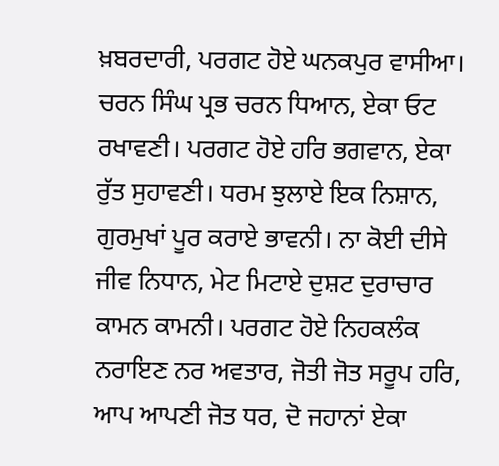ਖ਼ਬਰਦਾਰੀ, ਪਰਗਟ ਹੋਏ ਘਨਕਪੁਰ ਵਾਸੀਆ। ਚਰਨ ਸਿੰਘ ਪ੍ਰਭ ਚਰਨ ਧਿਆਨ, ਏਕਾ ਓਟ ਰਖਾਵਣੀ। ਪਰਗਟ ਹੋਏ ਹਰਿ ਭਗਵਾਨ, ਏਕਾ ਰੁੱਤ ਸੁਹਾਵਣੀ। ਧਰਮ ਝੁਲਾਏ ਇਕ ਨਿਸ਼ਾਨ, ਗੁਰਮੁਖਾਂ ਪੂਰ ਕਰਾਏ ਭਾਵਨੀ। ਨਾ ਕੋਈ ਦੀਸੇ ਜੀਵ ਨਿਧਾਨ, ਮੇਟ ਮਿਟਾਏ ਦੁਸ਼ਟ ਦੁਰਾਚਾਰ ਕਾਮਨ ਕਾਮਨੀ। ਪਰਗਟ ਹੋਏ ਨਿਹਕਲੰਕ ਨਰਾਇਣ ਨਰ ਅਵਤਾਰ, ਜੋਤੀ ਜੋਤ ਸਰੂਪ ਹਰਿ, ਆਪ ਆਪਣੀ ਜੋਤ ਧਰ, ਦੋ ਜਹਾਨਾਂ ਏਕਾ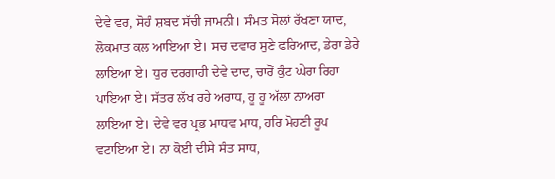ਦੇਵੇ ਵਰ, ਸੋਹੰ ਸ਼ਬਦ ਸੱਚੀ ਜਾਮਨੀ। ਸੰਮਤ ਸੋਲਾਂ ਰੱਖਣਾ ਯਾਦ, ਲੋਕਮਾਤ ਕਲ ਆਇਆ ਏ। ਸਚ ਦਵਾਰ ਸੁਣੇ ਫਰਿਆਦ, ਡੇਰਾ ਡੇਰੇ ਲਾਇਆ ਏ। ਧੁਰ ਦਰਗਾਹੀ ਦੇਵੇ ਦਾਦ, ਚਾਰੋਂ ਕੁੰਟ ਘੇਰਾ ਰਿਹਾ ਪਾਇਆ ਏ। ਸੱਤਰ ਲੱਖ ਰਹੇ ਅਰਾਧ, ਹੂ ਹੂ ਅੱਲਾ ਨਾਅਰਾ ਲਾਇਆ ਏ। ਦੇਵੇ ਵਰ ਪ੍ਰਭ ਮਾਧਵ ਮਾਧ, ਹਰਿ ਮੋਹਣੀ ਰੂਪ ਵਟਾਇਆ ਏ। ਨਾ ਕੋਈ ਦੀਸੇ ਸੰਤ ਸਾਧ,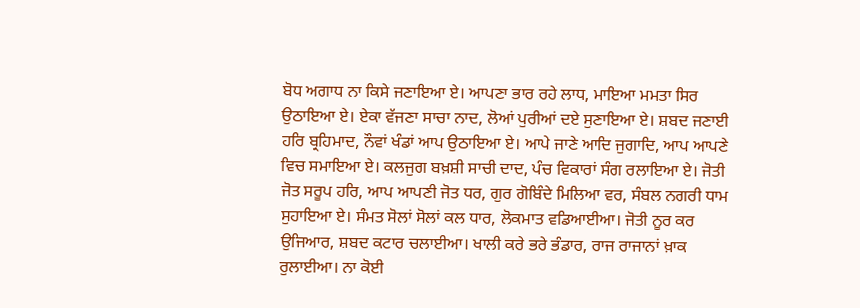ਬੋਧ ਅਗਾਧ ਨਾ ਕਿਸੇ ਜਣਾਇਆ ਏ। ਆਪਣਾ ਭਾਰ ਰਹੇ ਲਾਧ, ਮਾਇਆ ਮਮਤਾ ਸਿਰ ਉਠਾਇਆ ਏ। ਏਕਾ ਵੱਜਣਾ ਸਾਚਾ ਨਾਦ, ਲੋਆਂ ਪੁਰੀਆਂ ਦਏ ਸੁਣਾਇਆ ਏ। ਸ਼ਬਦ ਜਣਾਈ ਹਰਿ ਬ੍ਰਹਿਮਾਦ, ਨੌਵਾਂ ਖੰਡਾਂ ਆਪ ਉਠਾਇਆ ਏ। ਆਪੇ ਜਾਣੇ ਆਦਿ ਜੁਗਾਦਿ, ਆਪ ਆਪਣੇ ਵਿਚ ਸਮਾਇਆ ਏ। ਕਲਜੁਗ ਬਖ਼ਸ਼ੀ ਸਾਚੀ ਦਾਦ, ਪੰਚ ਵਿਕਾਰਾਂ ਸੰਗ ਰਲਾਇਆ ਏ। ਜੋਤੀ ਜੋਤ ਸਰੂਪ ਹਰਿ, ਆਪ ਆਪਣੀ ਜੋਤ ਧਰ, ਗੁਰ ਗੋਬਿੰਦੇ ਮਿਲਿਆ ਵਰ, ਸੰਬਲ ਨਗਰੀ ਧਾਮ ਸੁਹਾਇਆ ਏ। ਸੰਮਤ ਸੋਲਾਂ ਸੋਲਾਂ ਕਲ ਧਾਰ, ਲੋਕਮਾਤ ਵਡਿਆਈਆ। ਜੋਤੀ ਨੂਰ ਕਰ ਉਜਿਆਰ, ਸ਼ਬਦ ਕਟਾਰ ਚਲਾਈਆ। ਖਾਲੀ ਕਰੇ ਭਰੇ ਭੰਡਾਰ, ਰਾਜ ਰਾਜਾਨਾਂ ਖ਼ਾਕ ਰੁਲਾਈਆ। ਨਾ ਕੋਈ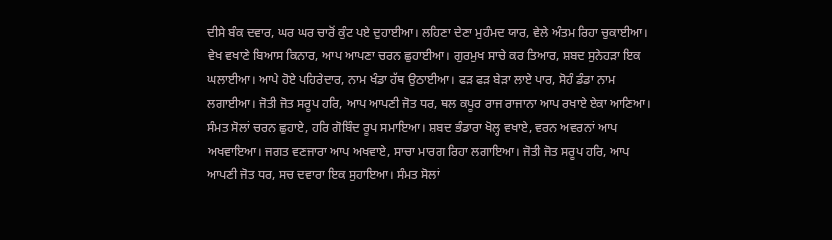ਦੀਸੇ ਬੰਕ ਦਵਾਰ, ਘਰ ਘਰ ਚਾਰੋਂ ਕੁੰਟ ਪਏ ਦੁਹਾਈਆ। ਲਹਿਣਾ ਦੇਣਾ ਮੁਹੰਮਦ ਯਾਰ, ਵੇਲੇ ਅੰਤਮ ਰਿਹਾ ਚੁਕਾਈਆ। ਵੇਖ ਵਖਾਣੇ ਬਿਆਸ ਕਿਨਾਰ, ਆਪ ਆਪਣਾ ਚਰਨ ਛੁਹਾਈਆ। ਗੁਰਮੁਖ ਸਾਚੇ ਕਰ ਤਿਆਰ, ਸ਼ਬਦ ਸੁਨੇਹੜਾ ਇਕ ਘਲਾਈਆ। ਆਪੇ ਹੋਏ ਪਹਿਰੇਦਾਰ, ਨਾਮ ਖੰਡਾ ਹੱਥ ਉਠਾਈਆ। ਫੜ ਫੜ ਬੇੜਾ ਲਾਏ ਪਾਰ, ਸੋਹੰ ਡੰਡਾ ਨਾਮ ਲਗਾਈਆ। ਜੋਤੀ ਜੋਤ ਸਰੂਪ ਹਰਿ, ਆਪ ਆਪਣੀ ਜੋਤ ਧਰ, ਥਲ ਕਪੂਰ ਰਾਜ ਰਾਜਾਨਾ ਆਪ ਰਖਾਏ ਏਕਾ ਆਣਿਆ। ਸੰਮਤ ਸੋਲਾਂ ਚਰਨ ਛੁਹਾਏ, ਹਰਿ ਗੋਬਿੰਦ ਰੂਪ ਸਮਾਇਆ। ਸ਼ਬਦ ਭੰਡਾਰਾ ਖੋਲ੍ਹ ਵਖਾਏ, ਵਰਨ ਅਵਰਨਾਂ ਆਪ ਅਖਵਾਇਆ। ਜਗਤ ਵਣਜਾਰਾ ਆਪ ਅਖਵਾਏ, ਸਾਚਾ ਮਾਰਗ ਰਿਹਾ ਲਗਾਇਆ। ਜੋਤੀ ਜੋਤ ਸਰੂਪ ਹਰਿ, ਆਪ ਆਪਣੀ ਜੋਤ ਧਰ, ਸਚ ਦਵਾਰਾ ਇਕ ਸੁਹਾਇਆ। ਸੰਮਤ ਸੋਲਾਂ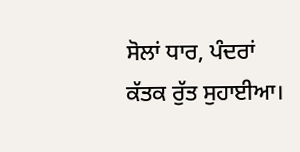ਸੋਲਾਂ ਧਾਰ, ਪੰਦਰਾਂ ਕੱਤਕ ਰੁੱਤ ਸੁਹਾਈਆ।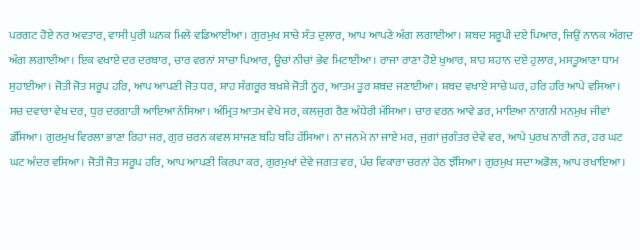ਪਰਗਟ ਹੋਏ ਨਰ ਅਵਤਾਰ, ਵਾਸੀ ਪੁਰੀ ਘਨਕ ਮਿਲੇ ਵਡਿਆਈਆ। ਗੁਰਮੁਖ ਸਾਚੇ ਸੰਤ ਦੁਲਾਰ, ਆਪ ਆਪਣੇ ਅੰਗ ਲਗਾਈਆ। ਸ਼ਬਦ ਸਰੂਪੀ ਦਏ ਪਿਆਰ, ਜਿਉਂ ਨਾਨਕ ਅੰਗਦ ਅੰਗ ਲਗਾਈਆ। ਇਕ ਵਖਾਏ ਦਰ ਦਰਬਾਰ, ਚਾਰ ਵਰਨਾਂ ਸਾਚਾ ਪਿਆਰ, ਊਚਾਂ ਨੀਚਾਂ ਭੇਵ ਮਿਟਾਈਆ। ਰਾਜਾ ਰਾਣਾ ਹੋਏ ਖੁਆਰ, ਸ਼ਾਹ ਸ਼ਹਾਨ ਦਏ ਹੁਲਾਰ, ਮਸਤੂਆਣਾ ਧਾਮ ਸੁਹਾਈਆ। ਜੋਤੀ ਜੋਤ ਸਰੂਪ ਹਰਿ, ਆਪ ਆਪਣੀ ਜੋਤ ਧਰ, ਸ਼ਾਹ ਸੰਗਰੂਰ ਬਖ਼ਸ਼ੇ ਜੋਤੀ ਨੂਰ, ਆਤਮ ਤੂਰ ਸ਼ਬਦ ਜਣਾਈਆ। ਸ਼ਬਦ ਵਖਾਏ ਸਾਚੇ ਘਰ, ਹਰਿ ਹਰਿ ਆਪੇ ਵਸਿਆ। ਸਚ ਦਵਾਰਾ ਵੇਖ ਦਰ, ਧੁਰ ਦਰਗਾਹੀ ਆਇਆ ਨੱਸਿਆ। ਅੰਮ੍ਰਿਤ ਆਤਮ ਵੇਖੇ ਸਰ, ਕਲਜੁਗ ਰੈਣ ਅੰਧੇਰੀ ਮੱਸਿਆ। ਚਾਰ ਵਰਨ ਆਵੇ ਡਰ, ਮਾਇਆ ਨਾਗਨੀ ਮਨਮੁਖ ਜੀਵਾਂ ਡੱਸਿਆ। ਗੁਰਮੁਖ ਵਿਰਲਾ ਭਾਣਾ ਰਿਹਾ ਜਰ, ਗੁਰ ਚਰਨ ਕਵਲ ਸਾਜਣ ਬਹਿ ਬਹਿ ਹੱਸਿਆ। ਨਾ ਜਨਮੇ ਨਾ ਜਾਏ ਮਰ, ਜੁਗਾਂ ਜੁਗੰਤਰ ਦੇਵੇ ਵਰ, ਆਪੇ ਪੁਰਖ ਨਾਰੀ ਨਰ, ਹਰ ਘਟ ਘਟ ਅੰਦਰ ਵਸਿਆ। ਜੋਤੀ ਜੋਤ ਸਰੂਪ ਹਰਿ, ਆਪ ਆਪਣੀ ਕਿਰਪਾ ਕਰ, ਗੁਰਮੁਖਾਂ ਦੇਵੇ ਜਗਤ ਵਰ, ਪੰਚ ਵਿਕਾਰਾ ਚਰਨਾਂ ਹੇਠ ਝੱਸਿਆ। ਗੁਰਮੁਖ ਸਦਾ ਅਡੋਲ, ਆਪ ਰਖਾਇਆ।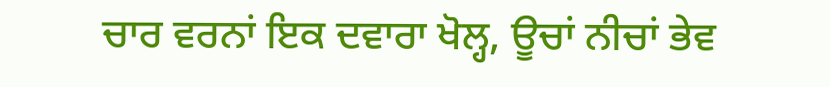ਚਾਰ ਵਰਨਾਂ ਇਕ ਦਵਾਰਾ ਖੋਲ੍ਹ, ਊਚਾਂ ਨੀਚਾਂ ਭੇਵ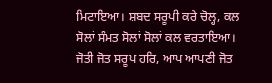ਮਿਟਾਇਆ। ਸ਼ਬਦ ਸਰੂਪੀ ਕਰੇ ਚੋਲ੍ਹ, ਕਲ ਸੋਲਾਂ ਸੰਮਤ ਸੋਲਾਂ ਸੋਲਾਂ ਕਲ ਵਰਤਾਇਆ। ਜੋਤੀ ਜੋਤ ਸਰੂਪ ਹਰਿ, ਆਪ ਆਪਣੀ ਜੋਤ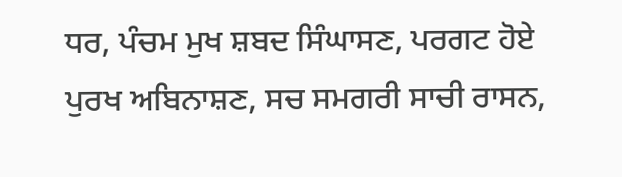ਧਰ, ਪੰਚਮ ਮੁਖ ਸ਼ਬਦ ਸਿੰਘਾਸਣ, ਪਰਗਟ ਹੋਏ ਪੁਰਖ ਅਬਿਨਾਸ਼ਣ, ਸਚ ਸਮਗਰੀ ਸਾਚੀ ਰਾਸਨ,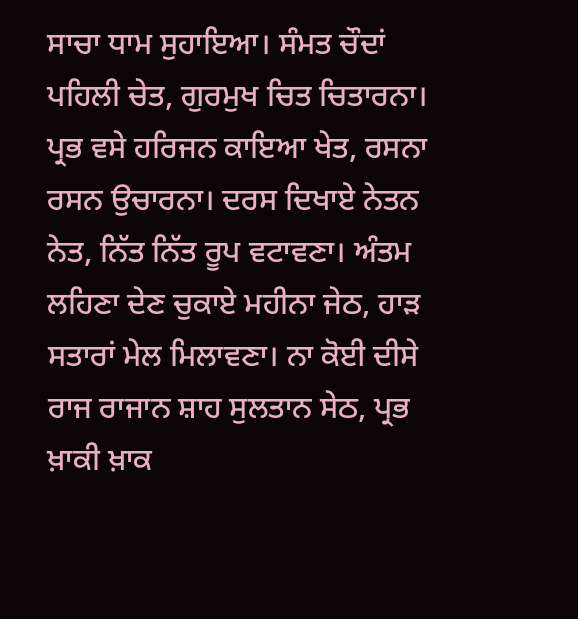ਸਾਚਾ ਧਾਮ ਸੁਹਾਇਆ। ਸੰਮਤ ਚੌਦਾਂ ਪਹਿਲੀ ਚੇਤ, ਗੁਰਮੁਖ ਚਿਤ ਚਿਤਾਰਨਾ। ਪ੍ਰਭ ਵਸੇ ਹਰਿਜਨ ਕਾਇਆ ਖੇਤ, ਰਸਨਾ ਰਸਨ ਉਚਾਰਨਾ। ਦਰਸ ਦਿਖਾਏ ਨੇਤਨ ਨੇਤ, ਨਿੱਤ ਨਿੱਤ ਰੂਪ ਵਟਾਵਣਾ। ਅੰਤਮ ਲਹਿਣਾ ਦੇਣ ਚੁਕਾਏ ਮਹੀਨਾ ਜੇਠ, ਹਾੜ ਸਤਾਰਾਂ ਮੇਲ ਮਿਲਾਵਣਾ। ਨਾ ਕੋਈ ਦੀਸੇ ਰਾਜ ਰਾਜਾਨ ਸ਼ਾਹ ਸੁਲਤਾਨ ਸੇਠ, ਪ੍ਰਭ ਖ਼ਾਕੀ ਖ਼ਾਕ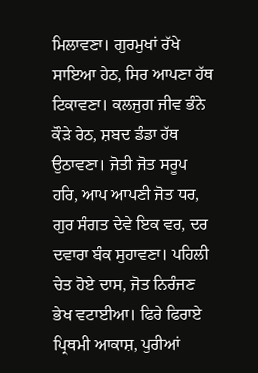ਮਿਲਾਵਣਾ। ਗੁਰਮੁਖਾਂ ਰੱਖੇ ਸਾਇਆ ਹੇਠ, ਸਿਰ ਆਪਣਾ ਹੱਥ ਟਿਕਾਵਣਾ। ਕਲਜੁਗ ਜੀਵ ਭੰਨੇ ਕੌੜੇ ਰੇਠ, ਸ਼ਬਦ ਡੰਡਾ ਹੱਥ ਉਠਾਵਣਾ। ਜੋਤੀ ਜੋਤ ਸਰੂਪ ਹਰਿ, ਆਪ ਆਪਣੀ ਜੋਤ ਧਰ, ਗੁਰ ਸੰਗਤ ਦੇਵੇ ਇਕ ਵਰ, ਦਰ ਦਵਾਰਾ ਬੰਕ ਸੁਹਾਵਣਾ। ਪਹਿਲੀ ਚੇਤ ਹੋਏ ਦਾਸ, ਜੋਤ ਨਿਰੰਜਣ ਭੇਖ ਵਟਾਈਆ। ਫਿਰੇ ਫਿਰਾਏ ਪ੍ਰਿਥਮੀ ਆਕਾਸ਼, ਪੁਰੀਆਂ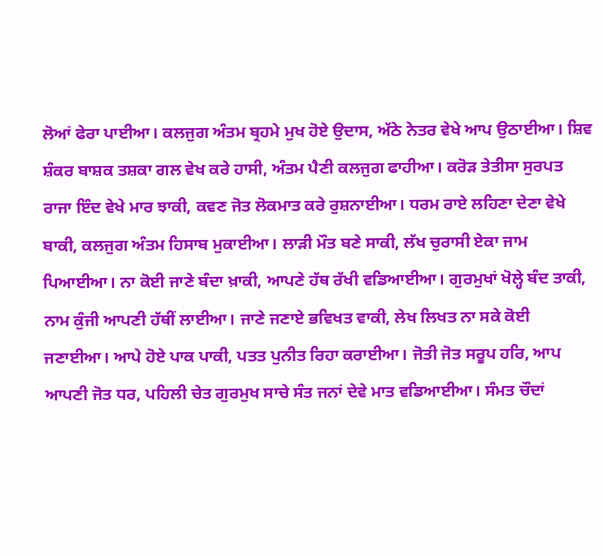ਲੋਆਂ ਫੇਰਾ ਪਾਈਆ। ਕਲਜੁਗ ਅੰਤਮ ਬ੍ਰਹਮੇ ਮੁਖ ਹੋਏ ਉਦਾਸ, ਅੱਠੇ ਨੇਤਰ ਵੇਖੇ ਆਪ ਉਠਾਈਆ। ਸ਼ਿਵ ਸ਼ੰਕਰ ਬਾਸ਼ਕ ਤਸ਼ਕਾ ਗਲ ਵੇਖ ਕਰੇ ਹਾਸੀ, ਅੰਤਮ ਪੈਣੀ ਕਲਜੁਗ ਫਾਹੀਆ। ਕਰੋੜ ਤੇਤੀਸਾ ਸੁਰਪਤ ਰਾਜਾ ਇੰਦ ਵੇਖੇ ਮਾਰ ਝਾਕੀ, ਕਵਣ ਜੋਤ ਲੋਕਮਾਤ ਕਰੇ ਰੁਸ਼ਨਾਈਆ। ਧਰਮ ਰਾਏ ਲਹਿਣਾ ਦੇਣਾ ਵੇਖੇ ਬਾਕੀ, ਕਲਜੁਗ ਅੰਤਮ ਹਿਸਾਬ ਮੁਕਾਈਆ। ਲਾੜੀ ਮੌਤ ਬਣੇ ਸਾਕੀ, ਲੱਖ ਚੁਰਾਸੀ ਏਕਾ ਜਾਮ ਪਿਆਈਆ। ਨਾ ਕੋਈ ਜਾਣੇ ਬੰਦਾ ਖ਼ਾਕੀ, ਆਪਣੇ ਹੱਥ ਰੱਖੀ ਵਡਿਆਈਆ। ਗੁਰਮੁਖਾਂ ਖੋਲ੍ਹੇ ਬੰਦ ਤਾਕੀ, ਨਾਮ ਕੁੰਜੀ ਆਪਣੀ ਹੱਥੀਂ ਲਾਈਆ। ਜਾਣੇ ਜਣਾਏ ਭਵਿਖਤ ਵਾਕੀ, ਲੇਖ ਲਿਖਤ ਨਾ ਸਕੇ ਕੋਈ ਜਣਾਈਆ। ਆਪੇ ਹੋਏ ਪਾਕ ਪਾਕੀ, ਪਤਤ ਪੁਨੀਤ ਰਿਹਾ ਕਰਾਈਆ। ਜੋਤੀ ਜੋਤ ਸਰੂਪ ਹਰਿ, ਆਪ ਆਪਣੀ ਜੋਤ ਧਰ, ਪਹਿਲੀ ਚੇਤ ਗੁਰਮੁਖ ਸਾਚੇ ਸੰਤ ਜਨਾਂ ਦੇਵੇ ਮਾਤ ਵਡਿਆਈਆ। ਸੰਮਤ ਚੌਦਾਂ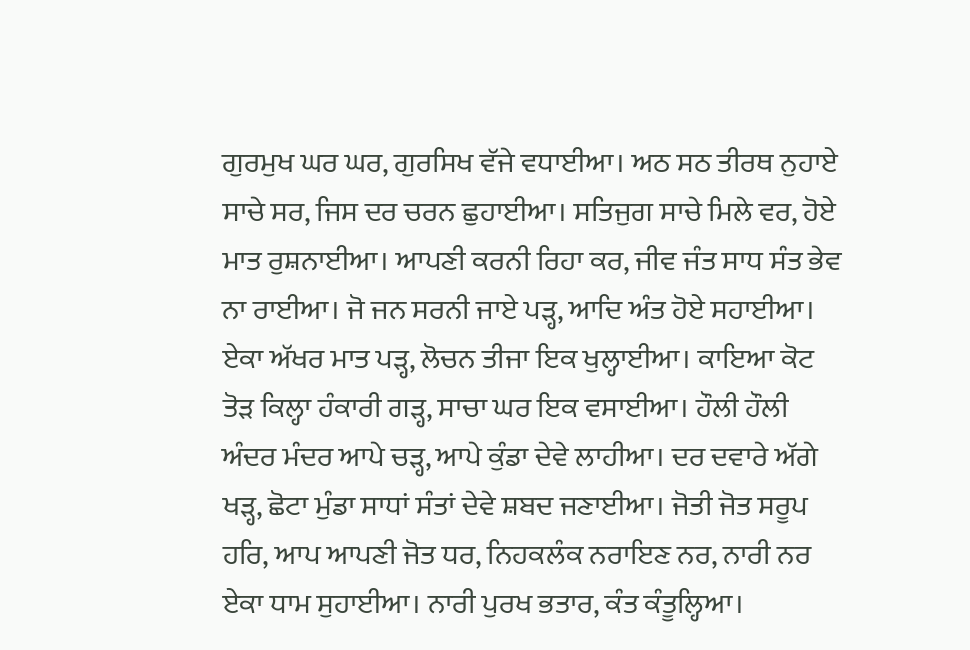ਗੁਰਮੁਖ ਘਰ ਘਰ, ਗੁਰਸਿਖ ਵੱਜੇ ਵਧਾਈਆ। ਅਠ ਸਠ ਤੀਰਥ ਨੁਹਾਏ ਸਾਚੇ ਸਰ, ਜਿਸ ਦਰ ਚਰਨ ਛੁਹਾਈਆ। ਸਤਿਜੁਗ ਸਾਚੇ ਮਿਲੇ ਵਰ, ਹੋਏ ਮਾਤ ਰੁਸ਼ਨਾਈਆ। ਆਪਣੀ ਕਰਨੀ ਰਿਹਾ ਕਰ, ਜੀਵ ਜੰਤ ਸਾਧ ਸੰਤ ਭੇਵ ਨਾ ਰਾਈਆ। ਜੋ ਜਨ ਸਰਨੀ ਜਾਏ ਪੜ੍ਹ, ਆਦਿ ਅੰਤ ਹੋਏ ਸਹਾਈਆ। ਏਕਾ ਅੱਖਰ ਮਾਤ ਪੜ੍ਹ, ਲੋਚਨ ਤੀਜਾ ਇਕ ਖੁਲ੍ਹਾਈਆ। ਕਾਇਆ ਕੋਟ ਤੋੜ ਕਿਲ੍ਹਾ ਹੰਕਾਰੀ ਗੜ੍ਹ, ਸਾਚਾ ਘਰ ਇਕ ਵਸਾਈਆ। ਹੌਲੀ ਹੌਲੀ ਅੰਦਰ ਮੰਦਰ ਆਪੇ ਚੜ੍ਹ, ਆਪੇ ਕੁੰਡਾ ਦੇਵੇ ਲਾਹੀਆ। ਦਰ ਦਵਾਰੇ ਅੱਗੇ ਖੜ੍ਹ, ਛੋਟਾ ਮੁੰਡਾ ਸਾਧਾਂ ਸੰਤਾਂ ਦੇਵੇ ਸ਼ਬਦ ਜਣਾਈਆ। ਜੋਤੀ ਜੋਤ ਸਰੂਪ ਹਰਿ, ਆਪ ਆਪਣੀ ਜੋਤ ਧਰ, ਨਿਹਕਲੰਕ ਨਰਾਇਣ ਨਰ, ਨਾਰੀ ਨਰ ਏਕਾ ਧਾਮ ਸੁਹਾਈਆ। ਨਾਰੀ ਪੁਰਖ ਭਤਾਰ, ਕੰਤ ਕੰਤੂਲ੍ਹਿਆ।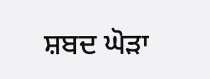ਸ਼ਬਦ ਘੋੜਾ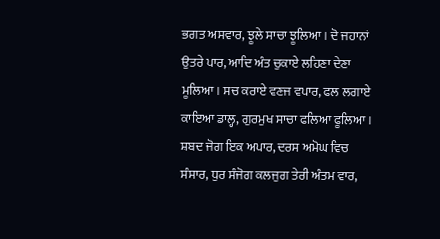ਭਗਤ ਅਸਵਾਰ, ਝੂਲੇ ਸਾਚਾ ਝੂਲਿਆ। ਦੋ ਜਹਾਨਾਂ ਉਤਰੇ ਪਾਰ, ਆਦਿ ਅੰਤ ਚੁਕਾਏ ਲਹਿਣਾ ਦੇਣਾ ਮੂਲਿਆ। ਸਚ ਕਰਾਏ ਵਣਜ ਵਪਾਰ, ਫਲ ਲਗਾਏ ਕਾਇਆ ਡਾਲ੍ਹ, ਗੁਰਮੁਖ ਸਾਚਾ ਫਲਿਆ ਫੂਲਿਆ। ਸ਼ਬਦ ਜੋਗ ਇਕ ਅਪਾਰ, ਦਰਸ ਅਮੋਘ ਵਿਚ ਸੰਸਾਰ, ਧੁਰ ਸੰਜੋਗ ਕਲਜੁਗ ਤੇਰੀ ਅੰਤਮ ਵਾਰ,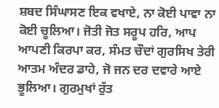ਸ਼ਬਦ ਸਿੰਘਾਸਣ ਇਕ ਵਖਾਏ, ਨਾ ਕੋਈ ਪਾਵਾ ਨਾ ਕੋਈ ਚੂਲਿਆ। ਜੋਤੀ ਜੋਤ ਸਰੂਪ ਹਰਿ, ਆਪ ਆਪਣੀ ਕਿਰਪਾ ਕਰ, ਸੰਮਤ ਚੌਦਾਂ ਗੁਰਸਿਖ ਤੇਰੀ ਆਤਮ ਅੰਦਰ ਡਾਹੇ, ਜੋ ਜਨ ਦਰ ਦਵਾਰੇ ਆਏ ਭੂਲਿਆ। ਗੁਰਮੁਖਾਂ ਰੁੱਤ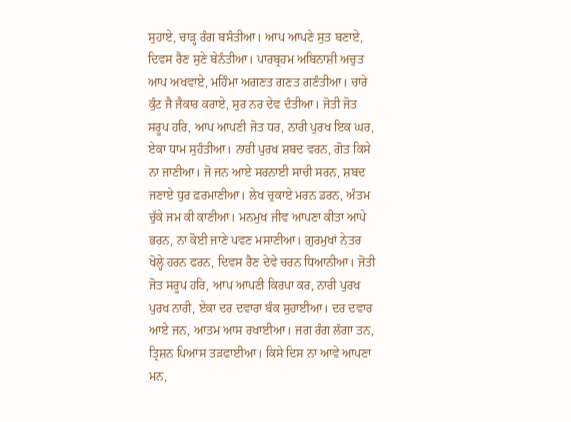ਸੁਹਾਏ, ਚਾੜ੍ਹ ਰੰਗ ਬਸੰਤੀਆ। ਆਪ ਆਪਣੇ ਸੁਤ ਬਣਾਏ, ਦਿਵਸ ਰੈਣ ਸੁਣੇ ਬੇਨੰਤੀਆ। ਪਾਰਬ੍ਰਹਮ ਅਬਿਨਾਸ਼ੀ ਅਚੁਤ ਆਪ ਅਖਵਾਏ, ਮਹਿੰਮਾ ਅਗਣਤ ਗਣਤ ਗਣੰਤੀਆ। ਚਾਰੇ ਕੁੰਟ ਜੈ ਜੈਕਾਰ ਕਰਾਏ, ਸੁਰ ਨਰ ਦੇਵ ਦੰਤੀਆ। ਜੋਤੀ ਜੋਤ ਸਰੂਪ ਹਰਿ, ਆਪ ਆਪਣੀ ਜੋਤ ਧਰ, ਨਾਰੀ ਪੁਰਖ ਇਕ ਘਰ, ਏਕਾ ਧਾਮ ਸੁਹੰਤੀਆ। ਨਾਰੀ ਪੁਰਖ ਸ਼ਬਦ ਵਰਨ, ਗੋਤ ਕਿਸੇ ਨਾ ਜਾਣੀਆ। ਜੋ ਜਨ ਆਏ ਸਰਨਾਈ ਸਾਚੀ ਸਰਨ, ਸ਼ਬਦ ਜਣਾਏ ਧੁਰ ਫ਼ਰਮਾਣੀਆ। ਲੇਖ ਚੁਕਾਏ ਮਰਨ ਡਰਨ, ਅੰਤਮ ਚੁੱਕੇ ਜਮ ਕੀ ਕਾਣੀਆ। ਮਨਮੁਖ ਜੀਵ ਆਪਣਾ ਕੀਤਾ ਆਪੇ ਭਰਨ, ਨਾ ਕੋਈ ਜਾਣੇ ਪਵਣ ਮਸਾਣੀਆ। ਗੁਰਮੁਖਾਂ ਨੇਤਰ ਖੋਲ੍ਹੇ ਹਰਨ ਫਰਨ, ਦਿਵਸ ਰੈਣ ਦੇਵੇ ਚਰਨ ਧਿਆਨੀਆ। ਜੋਤੀ ਜੋਤ ਸਰੂਪ ਹਰਿ, ਆਪ ਆਪਣੀ ਕਿਰਪਾ ਕਰ, ਨਾਰੀ ਪੁਰਖ ਪੁਰਖ ਨਾਰੀ, ਏਕਾ ਦਰ ਦਵਾਰਾ ਬੰਕ ਸੁਹਾਈਆ। ਦਰ ਦਵਾਰ ਆਏ ਜਨ, ਆਤਮ ਆਸ ਰਖਾਈਆ। ਜਗ ਰੰਗ ਲੱਗਾ ਤਨ, ਤ੍ਰਿਸ਼ਨ ਪਿਆਸ ਤੜਫਾਈਆ। ਕਿਸੇ ਦਿਸ ਨਾ ਆਵੇ ਆਪਣਾ ਮਨ,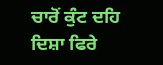ਚਾਰੋਂ ਕੁੰਟ ਦਹਿ ਦਿਸ਼ਾ ਫਿਰੇ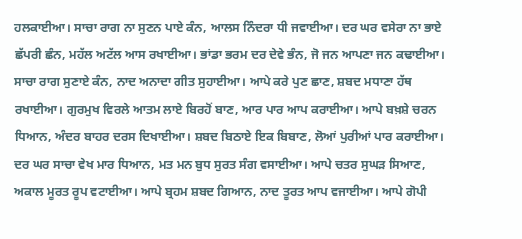ਹਲਕਾਈਆ। ਸਾਚਾ ਰਾਗ ਨਾ ਸੁਣਨ ਪਾਏ ਕੰਨ, ਆਲਸ ਨਿੰਦਰਾ ਧੀ ਜਵਾਈਆ। ਦਰ ਘਰ ਵਸੇਰਾ ਨਾ ਭਾਏ ਛੱਪਰੀ ਛੰਨ, ਮਹੱਲ ਅਟੱਲ ਆਸ ਰਖਾਈਆ। ਭਾਂਡਾ ਭਰਮ ਦਰ ਦੇਵੇ ਭੰਨ, ਜੋ ਜਨ ਆਪਣਾ ਜਨ ਕਢਾਈਆ। ਸਾਚਾ ਰਾਗ ਸੁਣਾਏ ਕੰਨ, ਨਾਦ ਅਨਾਦਾ ਗੀਤ ਸੁਹਾਈਆ। ਆਪੇ ਕਰੇ ਪੁਣ ਛਾਣ, ਸ਼ਬਦ ਮਧਾਣਾ ਹੱਥ ਰਖਾਈਆ। ਗੁਰਮੁਖ ਵਿਰਲੇ ਆਤਮ ਲਾਏ ਬਿਰਹੋਂ ਬਾਣ, ਆਰ ਪਾਰ ਆਪ ਕਰਾਈਆ। ਆਪੇ ਬਖ਼ਸ਼ੇ ਚਰਨ ਧਿਆਨ, ਅੰਦਰ ਬਾਹਰ ਦਰਸ ਦਿਖਾਈਆ। ਸ਼ਬਦ ਬਿਠਾਏ ਇਕ ਬਿਬਾਣ, ਲੋਆਂ ਪੁਰੀਆਂ ਪਾਰ ਕਰਾਈਆ। ਦਰ ਘਰ ਸਾਚਾ ਵੇਖ ਮਾਰ ਧਿਆਨ, ਮਤ ਮਨ ਬੁਧ ਸੁਰਤ ਸੰਗ ਵਸਾਈਆ। ਆਪੇ ਚਤਰ ਸੁਘੜ ਸਿਆਣ, ਅਕਾਲ ਮੂਰਤ ਰੂਪ ਵਟਾਈਆ। ਆਪੇ ਬ੍ਰਹਮ ਸ਼ਬਦ ਗਿਆਨ, ਨਾਦ ਤੂਰਤ ਆਪ ਵਜਾਈਆ। ਆਪੇ ਗੋਪੀ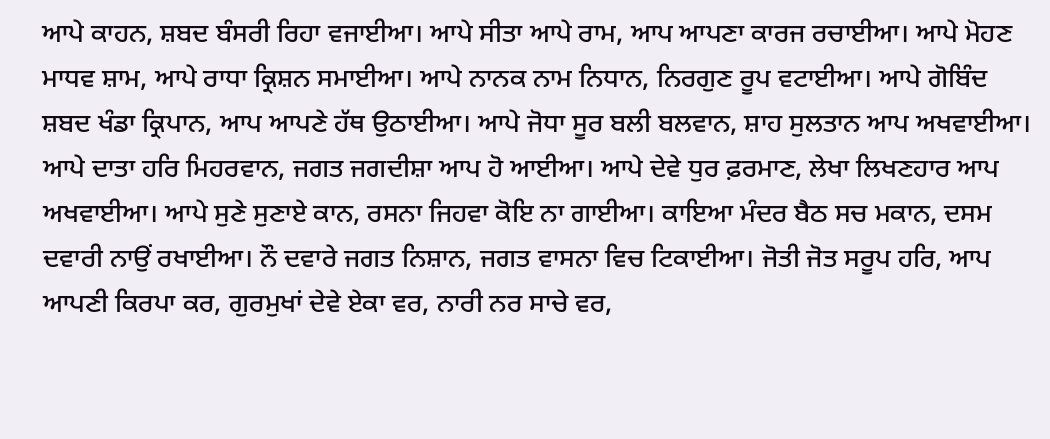ਆਪੇ ਕਾਹਨ, ਸ਼ਬਦ ਬੰਸਰੀ ਰਿਹਾ ਵਜਾਈਆ। ਆਪੇ ਸੀਤਾ ਆਪੇ ਰਾਮ, ਆਪ ਆਪਣਾ ਕਾਰਜ ਰਚਾਈਆ। ਆਪੇ ਮੋਹਣ ਮਾਧਵ ਸ਼ਾਮ, ਆਪੇ ਰਾਧਾ ਕ੍ਰਿਸ਼ਨ ਸਮਾਈਆ। ਆਪੇ ਨਾਨਕ ਨਾਮ ਨਿਧਾਨ, ਨਿਰਗੁਣ ਰੂਪ ਵਟਾਈਆ। ਆਪੇ ਗੋਬਿੰਦ ਸ਼ਬਦ ਖੰਡਾ ਕ੍ਰਿਪਾਨ, ਆਪ ਆਪਣੇ ਹੱਥ ਉਠਾਈਆ। ਆਪੇ ਜੋਧਾ ਸੂਰ ਬਲੀ ਬਲਵਾਨ, ਸ਼ਾਹ ਸੁਲਤਾਨ ਆਪ ਅਖਵਾਈਆ। ਆਪੇ ਦਾਤਾ ਹਰਿ ਮਿਹਰਵਾਨ, ਜਗਤ ਜਗਦੀਸ਼ਾ ਆਪ ਹੋ ਆਈਆ। ਆਪੇ ਦੇਵੇ ਧੁਰ ਫ਼ਰਮਾਣ, ਲੇਖਾ ਲਿਖਣਹਾਰ ਆਪ ਅਖਵਾਈਆ। ਆਪੇ ਸੁਣੇ ਸੁਣਾਏ ਕਾਨ, ਰਸਨਾ ਜਿਹਵਾ ਕੋਇ ਨਾ ਗਾਈਆ। ਕਾਇਆ ਮੰਦਰ ਬੈਠ ਸਚ ਮਕਾਨ, ਦਸਮ ਦਵਾਰੀ ਨਾਉਂ ਰਖਾਈਆ। ਨੌ ਦਵਾਰੇ ਜਗਤ ਨਿਸ਼ਾਨ, ਜਗਤ ਵਾਸਨਾ ਵਿਚ ਟਿਕਾਈਆ। ਜੋਤੀ ਜੋਤ ਸਰੂਪ ਹਰਿ, ਆਪ ਆਪਣੀ ਕਿਰਪਾ ਕਰ, ਗੁਰਮੁਖਾਂ ਦੇਵੇ ਏਕਾ ਵਰ, ਨਾਰੀ ਨਰ ਸਾਚੇ ਵਰ,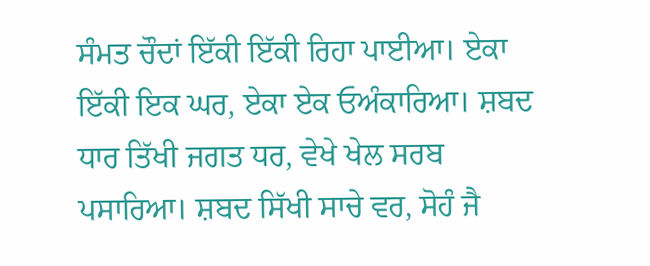ਸੰਮਤ ਚੌਦਾਂ ਇੱਕੀ ਇੱਕੀ ਰਿਹਾ ਪਾਈਆ। ਏਕਾ ਇੱਕੀ ਇਕ ਘਰ, ਏਕਾ ਏਕ ਓਅੰਕਾਰਿਆ। ਸ਼ਬਦ ਧਾਰ ਤਿੱਖੀ ਜਗਤ ਧਰ, ਵੇਖੇ ਖੇਲ ਸਰਬ ਪਸਾਰਿਆ। ਸ਼ਬਦ ਸਿੱਖੀ ਸਾਚੇ ਵਰ, ਸੋਹੰ ਜੈ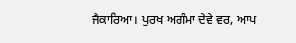ਜੈਕਾਰਿਆ। ਪੁਰਖ ਅਗੰਮਾ ਦੇਵੇ ਵਰ, ਆਪ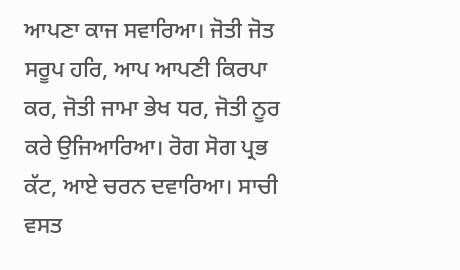ਆਪਣਾ ਕਾਜ ਸਵਾਰਿਆ। ਜੋਤੀ ਜੋਤ ਸਰੂਪ ਹਰਿ, ਆਪ ਆਪਣੀ ਕਿਰਪਾ ਕਰ, ਜੋਤੀ ਜਾਮਾ ਭੇਖ ਧਰ, ਜੋਤੀ ਨੂਰ ਕਰੇ ਉਜਿਆਰਿਆ। ਰੋਗ ਸੋਗ ਪ੍ਰਭ ਕੱਟ, ਆਏ ਚਰਨ ਦਵਾਰਿਆ। ਸਾਚੀ ਵਸਤ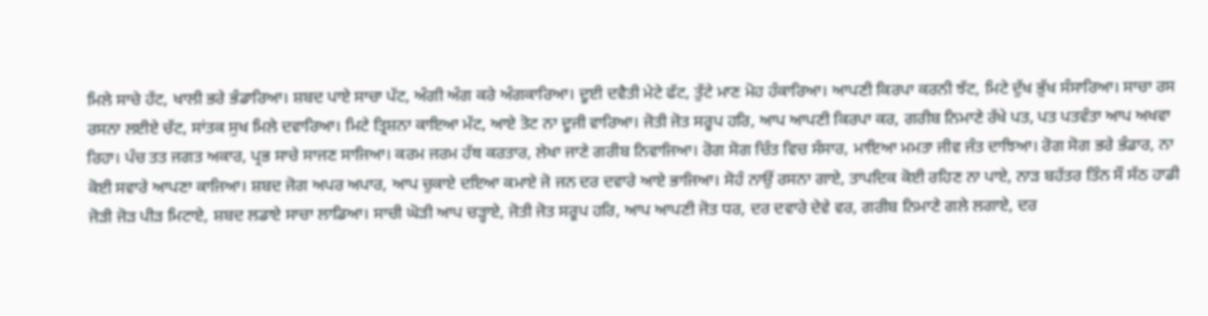ਮਿਲੇ ਸਾਚੇ ਹੱਟ, ਖਾਲੀ ਭਰੇ ਭੰਡਾਰਿਆ। ਸ਼ਬਦ ਪਾਏ ਸਾਚਾ ਪੱਟ, ਅੰਗੀ ਅੰਗ ਕਰੇ ਅੰਗਕਾਰਿਆ। ਦੂਈ ਦਵੈਤੀ ਮੇਟੇ ਫੱਟ, ਤੁੱਟੇ ਮਾਣ ਮੋਹ ਹੰਕਾਰਿਆ। ਆਪਣੀ ਕਿਰਪਾ ਕਰਨੀ ਝੱਟ, ਮਿਟੇ ਦੁੱਖ ਭੁੱਖ ਸੰਸਾਰਿਆ। ਸਾਚਾ ਰਸ ਰਸਨਾ ਲਈਏ ਚੱਟ, ਸਾਂਤਕ ਸੁਖ ਮਿਲੇ ਦਵਾਰਿਆ। ਮਿਟੇ ਤ੍ਰਿਸ਼ਨਾ ਕਾਇਆ ਮੱਟ, ਆਏ ਤੋਟ ਨਾ ਦੂਜੀ ਵਾਰਿਆ। ਜੋਤੀ ਜੋਤ ਸਰੂਪ ਹਰਿ, ਆਪ ਆਪਣੀ ਕਿਰਪਾ ਕਰ, ਗਰੀਬ ਨਿਮਾਣੇ ਰੱਖੇ ਪਤ, ਪਤ ਪਤਵੰਤਾ ਆਪ ਅਖਵਾ ਰਿਹਾ। ਪੰਚ ਤਤ ਜਗਤ ਅਕਾਰ, ਪ੍ਰਭ ਸਾਚੇ ਸਾਜਣ ਸਾਜਿਆ। ਕਰਮ ਜਰਮ ਹੱਥ ਕਰਤਾਰ, ਲੇਖਾ ਜਾਣੇ ਗਰੀਬ ਨਿਵਾਜਿਆ। ਰੋਗ ਸੋਗ ਚਿੰਤ ਵਿਚ ਸੰਸਾਰ, ਮਾਇਆ ਮਮਤਾ ਜੀਵ ਜੰਤ ਦਾਝਿਆ। ਰੋਗ ਸੋਗ ਭਰੇ ਭੰਡਾਰ, ਨਾ ਕੋਈ ਸਵਾਰੇ ਆਪਣਾ ਕਾਜਿਆ। ਸ਼ਬਦ ਜੋਗ ਅਪਰ ਅਪਾਰ, ਆਪ ਚੁਕਾਏ ਦਇਆ ਕਮਾਏ ਜੋ ਜਨ ਦਰ ਦਵਾਰੇ ਆਏ ਭਾਜਿਆ। ਸੋਹੰ ਨਾਉਂ ਰਸਨਾ ਗਾਏ, ਤਾਪਦਿਕ ਕੋਈ ਰਹਿਣ ਨਾ ਪਾਏ, ਨਾੜ ਬਹੱਤਰ ਤਿੰਨ ਸੌ ਸੱਠ ਹਾਡੀ ਜੋੜੀ ਜੋੜ ਪੀੜ ਮਿਟਾਏ, ਸ਼ਬਦ ਲਡਾਏ ਸਾਚਾ ਲਾਡਿਆ। ਸਾਚੀ ਘੋੜੀ ਆਪ ਚੜ੍ਹਾਏ, ਜੋਤੀ ਜੋਤ ਸਰੂਪ ਹਰਿ, ਆਪ ਆਪਣੀ ਜੋਤ ਧਰ, ਦਰ ਦਵਾਰੇ ਦੇਵੇ ਵਰ, ਗਰੀਬ ਨਿਮਾਣੇ ਗਲੇ ਲਗਾਏ, ਦਰ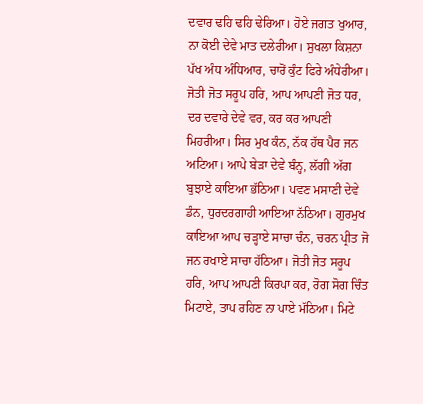ਦਵਾਰ ਢਹਿ ਢਹਿ ਢੇਰਿਆ। ਹੋਏ ਜਗਤ ਖੁਆਰ, ਨਾ ਕੋਈ ਦੇਵੇ ਮਾਤ ਦਲੇਰੀਆ। ਸੁਖਲਾ ਕਿਸ਼ਨਾ ਪੱਖ ਅੰਧ ਅੰਧਿਆਰ, ਚਾਰੋਂ ਕੁੰਟ ਫਿਰੇ ਅੰਧੇਰੀਆ। ਜੋਤੀ ਜੋਤ ਸਰੂਪ ਹਰਿ, ਆਪ ਆਪਣੀ ਜੋਤ ਧਰ, ਦਰ ਦਵਾਰੇ ਦੇਵੇ ਵਰ, ਕਰ ਕਰ ਆਪਣੀ ਮਿਹਰੀਆ। ਸਿਰ ਮੁਖ ਕੰਨ, ਨੱਕ ਹੱਥ ਪੈਰ ਜਨ ਅਟਿਆ। ਆਪੇ ਬੇੜਾ ਦੇਵੇ ਬੰਨ੍ਹ, ਲੱਗੀ ਅੱਗ ਬੁਝਾਏ ਕਾਇਆ ਭੱਠਿਆ। ਪਵਣ ਮਸਾਣੀ ਦੇਵੇ ਡੰਨ, ਧੁਰਦਰਗਾਹੀ ਆਇਆ ਨੱਠਿਆ। ਗੁਰਮੁਖ ਕਾਇਆ ਆਪ ਚੜ੍ਹਾਏ ਸਾਚਾ ਚੰਨ, ਚਰਨ ਪ੍ਰੀਤ ਜੋ ਜਨ ਰਖਾਏ ਸਾਚਾ ਹੱਠਿਆ। ਜੋਤੀ ਜੋਤ ਸਰੂਪ ਹਰਿ, ਆਪ ਆਪਣੀ ਕਿਰਪਾ ਕਰ, ਰੋਗ ਸੋਗ ਚਿੰਤ ਮਿਟਾਏ, ਤਾਪ ਰਹਿਣ ਨਾ ਪਾਏ ਮੱਠਿਆ। ਮਿਟੇ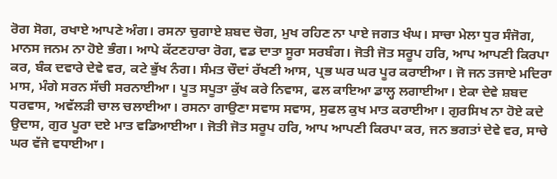ਰੋਗ ਸੋਗ, ਰਖਾਏ ਆਪਣੇ ਅੰਗ। ਰਸਨਾ ਚੁਗਾਏ ਸ਼ਬਦ ਚੋਗ, ਮੁਖ ਰਹਿਣ ਨਾ ਪਾਏ ਜਗਤ ਖੰਘ। ਸਾਚਾ ਮੇਲਾ ਧੁਰ ਸੰਜੋਗ, ਮਾਨਸ ਜਨਮ ਨਾ ਹੋਏ ਭੰਗ। ਆਪੇ ਕੱਟਣਹਾਰਾ ਰੋਗ, ਵਡ ਦਾਤਾ ਸੂਰਾ ਸਰਬੰਗ। ਜੋਤੀ ਜੋਤ ਸਰੂਪ ਹਰਿ, ਆਪ ਆਪਣੀ ਕਿਰਪਾ ਕਰ, ਬੰਕ ਦਵਾਰੇ ਦੇਵੇ ਵਰ, ਕਟੇ ਭੁੱਖ ਨੰਗ। ਸੰਮਤ ਚੌਦਾਂ ਰੱਖਣੀ ਆਸ, ਪ੍ਰਭ ਘਰ ਘਰ ਪੂਰ ਕਰਾਈਆ। ਜੋ ਜਨ ਤਜਾਏ ਮਦਿਰਾ ਮਾਸ, ਮੰਗੇ ਸਰਨ ਸੱਚੀ ਸਰਨਾਈਆ। ਪੂਤ ਸਪੂਤਾ ਕੁੱਖ ਕਰੇ ਨਿਵਾਸ, ਫਲ ਕਾਇਆ ਡਾਲ੍ਹ ਲਗਾਈਆ। ਏਕਾ ਦੇਵੇ ਸ਼ਬਦ ਧਰਵਾਸ, ਅਵੱਲੜੀ ਚਾਲ ਚਲਾਈਆ। ਰਸਨਾ ਗਾਉਣਾ ਸਵਾਸ ਸਵਾਸ, ਸੁਫਲ ਕੁਖ ਮਾਤ ਕਰਾਈਆ। ਗੁਰਸਿਖ ਨਾ ਹੋਏ ਕਦੇ ਉਦਾਸ, ਗੁਰ ਪੂਰਾ ਦਏ ਮਾਤ ਵਡਿਆਈਆ। ਜੋਤੀ ਜੋਤ ਸਰੂਪ ਹਰਿ, ਆਪ ਆਪਣੀ ਕਿਰਪਾ ਕਰ, ਜਨ ਭਗਤਾਂ ਦੇਵੇ ਵਰ, ਸਾਚੇ ਘਰ ਵੱਜੇ ਵਧਾਈਆ।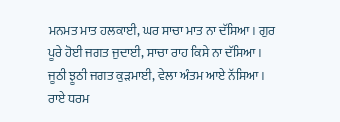ਮਨਮਤ ਮਾਤ ਹਲਕਾਈ, ਘਰ ਸਾਚਾ ਮਾਤ ਨਾ ਦੱਸਿਆ। ਗੁਰ ਪੂਰੇ ਹੋਈ ਜਗਤ ਜੁਦਾਈ, ਸਾਚਾ ਰਾਹ ਕਿਸੇ ਨਾ ਦੱਸਿਆ। ਜੂਠੀ ਝੂਠੀ ਜਗਤ ਕੁੜਮਾਈ, ਵੇਲਾ ਅੰਤਮ ਆਏ ਨੱਸਿਆ। ਰਾਏ ਧਰਮ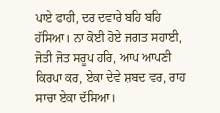ਪਾਏ ਫਾਹੀ, ਦਰ ਦਵਾਰੇ ਬਹਿ ਬਹਿ ਹੱਸਿਆ। ਨਾ ਕੋਈ ਹੋਏ ਜਗਤ ਸਹਾਈ, ਜੋਤੀ ਜੋਤ ਸਰੂਪ ਹਰਿ, ਆਪ ਆਪਣੀ ਕਿਰਪਾ ਕਰ, ਏਕਾ ਦੇਵੇ ਸ਼ਬਦ ਵਰ, ਰਾਹ ਸਾਚਾ ਏਕਾ ਦੱਸਿਆ।